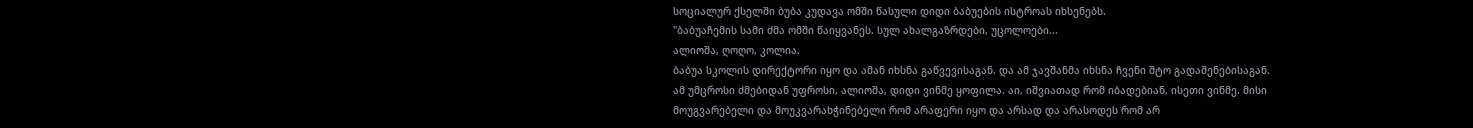სოციალურ ქსელში ბუბა კუდავა ომში წასული დიდი ბაბუების ისტროას იხსენებს.
"ბაბუაჩემის სამი ძმა ომში წაიყვანეს. სულ ახალგაზრდები, უცოლოები...
ალიოშა, ღოღო, კოლია.
ბაბუა სკოლის დირექტორი იყო და ამან იხსნა გაწვევისაგან. და ამ ჯავშანმა იხსნა ჩვენი შტო გადაშენებისაგან.
ამ უმცროსი ძმებიდან უფროსი, ალიოშა, დიდი ვინმე ყოფილა. აი, იშვიათად რომ იბადებიან, ისეთი ვინმე. მისი მოუგვარებელი და მოუკვარახჭინებელი რომ არაფერი იყო და არსად და არასოდეს რომ არ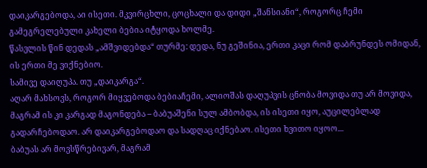დაიკარგებოდა, აი ისეთი. მკვირცხლი, ცოცხალი და დიდი „შანსიანი“, როგორც ჩემი გამეგრელებული კახელი ბებია იტყოდა ხოლმე.
წასვლის წინ დედას „ამშვიდებდა“ თურმე: დედა, ნუ გეშინია, ერთი კაცი რომ დაბრუნდეს ომიდან, ის ერთი მე ვიქნებიო.
სამივე დაიღუპა. თუ „დაიკარგა“.
აღარ მახსოვს, როგორ მიყვებოდა ბებიაჩემი, ალიოშას დაღუპვის ცნობა მოვიდა თუ არ მოვიდა, მაგრამ ის კი კარგად მაგონდება – ბაბუაშენი სულ ამბობდა, ის ისეთი იყო, აუცილებლად გადარჩებოდაო. არ დაიკარგებოდაო და სადღაც იქნებაო. ისეთი ხვითო იყოო...
ბაბუას არ მოვსწრებივარ, მაგრამ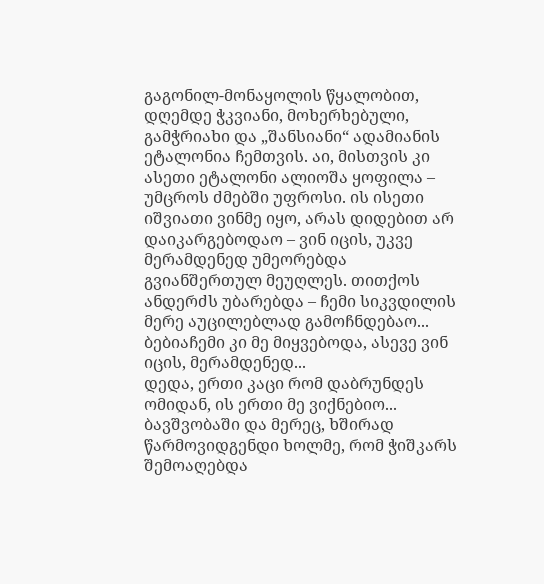გაგონილ-მონაყოლის წყალობით, დღემდე ჭკვიანი, მოხერხებული, გამჭრიახი და „შანსიანი“ ადამიანის ეტალონია ჩემთვის. აი, მისთვის კი ასეთი ეტალონი ალიოშა ყოფილა – უმცროს ძმებში უფროსი. ის ისეთი იშვიათი ვინმე იყო, არას დიდებით არ დაიკარგებოდაო – ვინ იცის, უკვე მერამდენედ უმეორებდა გვიანშერთულ მეუღლეს. თითქოს ანდერძს უბარებდა – ჩემი სიკვდილის მერე აუცილებლად გამოჩნდებაო... ბებიაჩემი კი მე მიყვებოდა, ასევე ვინ იცის, მერამდენედ...
დედა, ერთი კაცი რომ დაბრუნდეს ომიდან, ის ერთი მე ვიქნებიო...
ბავშვობაში და მერეც, ხშირად წარმოვიდგენდი ხოლმე, რომ ჭიშკარს შემოაღებდა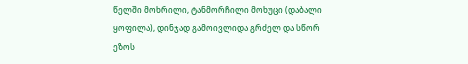წელში მოხრილი, ტანმორჩილი მოხუცი (დაბალი ყოფილა), დინჯად გამოივლიდა გრძელ და სწორ ეზოს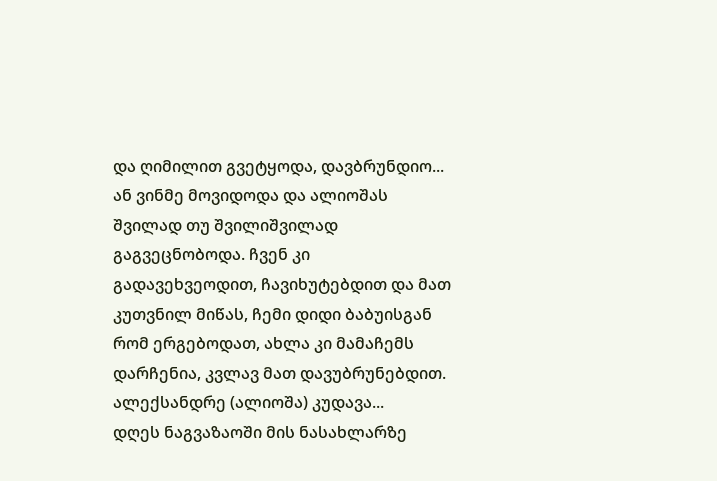და ღიმილით გვეტყოდა, დავბრუნდიო... ან ვინმე მოვიდოდა და ალიოშას შვილად თუ შვილიშვილად გაგვეცნობოდა. ჩვენ კი გადავეხვეოდით, ჩავიხუტებდით და მათ კუთვნილ მიწას, ჩემი დიდი ბაბუისგან რომ ერგებოდათ, ახლა კი მამაჩემს დარჩენია, კვლავ მათ დავუბრუნებდით.
ალექსანდრე (ალიოშა) კუდავა...
დღეს ნაგვაზაოში მის ნასახლარზე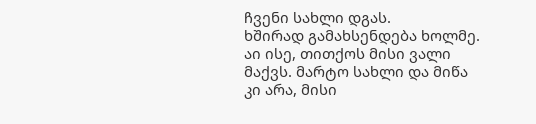ჩვენი სახლი დგას.
ხშირად გამახსენდება ხოლმე.
აი ისე, თითქოს მისი ვალი მაქვს. მარტო სახლი და მიწა კი არა, მისი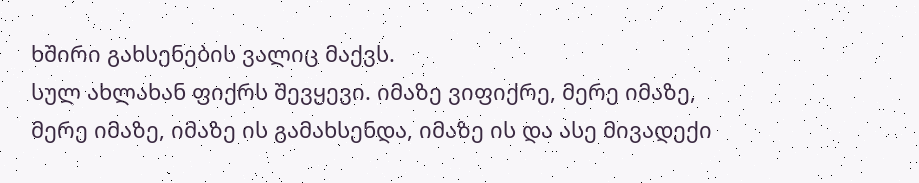ხშირი გახსენების ვალიც მაქვს.
სულ ახლახან ფიქრს შევყევი. იმაზე ვიფიქრე, მერე იმაზე, მერე იმაზე, იმაზე ის გამახსენდა, იმაზე ის და ასე მივადექი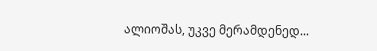ალიოშას, უკვე მერამდენედ...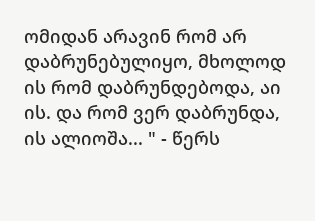ომიდან არავინ რომ არ დაბრუნებულიყო, მხოლოდ ის რომ დაბრუნდებოდა, აი ის. და რომ ვერ დაბრუნდა, ის ალიოშა... " - წერს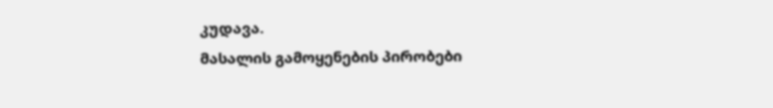კუდავა.
მასალის გამოყენების პირობები